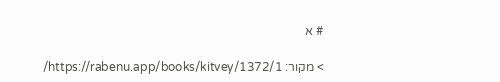# א

> מקור: https://rabenu.app/books/kitvey/1372/1/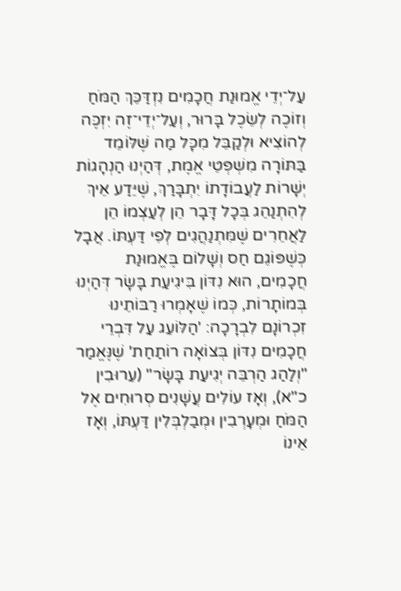עַל־יְדֵי אֱמוּנַת חֲכָמִים נִזְדַּכֵּךְ הַמֹּחַ וְזוֹכֶה לְשֵׂכֶל בָּרוּר, וְעַל־יְדֵי־זֶה יִזְכֶּה לְהוֹצִיא וּלְקַבֵּל מִכָּל מַה שֶּׁלּוֹמֵד בַּתּוֹרָה מִשְׁפְּטֵי אֱמֶת, דְּהַיְנוּ הַנְהָגוֹת יְשָׁרוֹת לַעֲבוֹדָתוֹ יִתְבָּרַךְ, שֶׁיֵּדַע אֵיךְ לְהִתְנַהֵג בְּכָל דָּבָר הֵן לְעַצְמוֹ הֵן לַאֲחֵרִים שֶׁמִּתְנַהֲגִים לְפִי דַּעְתּוֹ. אֲבָל כְּשֶׁפּוֹגֵם חַס וְשָׁלוֹם בֶּאֱמוּנַת חֲכָמִים, הוּא נִדּוֹן בִּיגִיעַת בָּשָׂר דְּהַיְנוּ בְּמוֹתָרוֹת, כְּמוֹ שֶׁאָמְרוּ רַבּוֹתֵינוּ זִכְרוֹנָם לִבְרָכָה: 'הַלּוֹעֵג עַל דִּבְרֵי חֲכָמִים נִדּוֹן בְּצוֹאָה רוֹתַחַת' שֶׁנֶּאֱמַר "וְלַהַג הַרְבֵּה יְגִיעַת בָּשָׂר" (עֵרוּבִין כ"א), וְאָז עוֹלִים עֲשָׁנִים סְרוּחִים אֶל הַמֹּחַ וּמְעָרְבִין וּמְבַלְבְּלִין דַּעְתּוֹ, וְאָז אֵינוֹ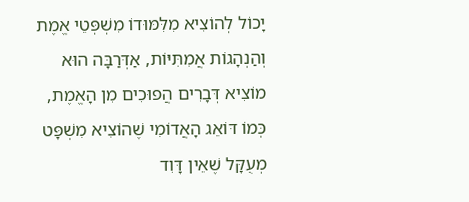יָכוֹל לְהוֹצִיא מִלִּמּוּדוֹ מִשְׁפְּטֵי אֱמֶת וְהַנְהָגוֹת אֲמִתִּיּוֹת, אַדְּרַבָּה הוּא מוֹצִיא דְּבָרִים הֲפוּכִים מִן הָאֱמֶת, כְּמוֹ דּוֹאֵג הָאֲדוֹמִי שֶׁהוֹצִיא מִשְׁפָּט מְעֻקָּל שֶׁאֵין דָּוִד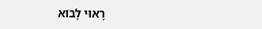רָאוּי לָבוֹא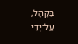בַּקָּהָל, עַל־יְדֵי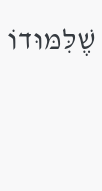שֶׁלִּמּוּדוֹ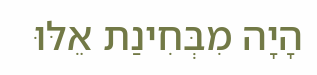הָיָה מִבְּחִינַת אֵלּוּ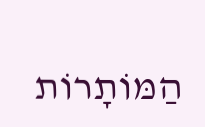הַמּוֹתָרוֹת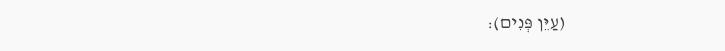(עַיֵּן פְּנִים):